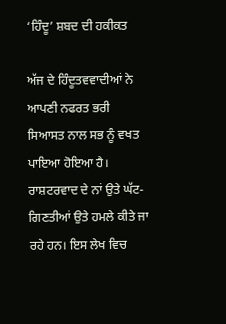‘ਹਿੰਦੂ’ ਸ਼ਬਦ ਦੀ ਹਕੀਕਤ

ਅੱਜ ਦੇ ਹਿੰਦੂਤਵਵਾਦੀਆਂ ਨੇ ਆਪਣੀ ਨਫਰਤ ਭਰੀ ਸਿਆਸਤ ਨਾਲ ਸਭ ਨੂੰ ਵਖਤ ਪਾਇਆ ਹੋਇਆ ਹੈ। ਰਾਸ਼ਟਰਵਾਦ ਦੇ ਨਾਂ ਉਤੇ ਘੱਟ-ਗਿਣਤੀਆਂ ਉਤੇ ਹਮਲੇ ਕੀਤੇ ਜਾ ਰਹੇ ਹਨ। ਇਸ ਲੇਖ ਵਿਚ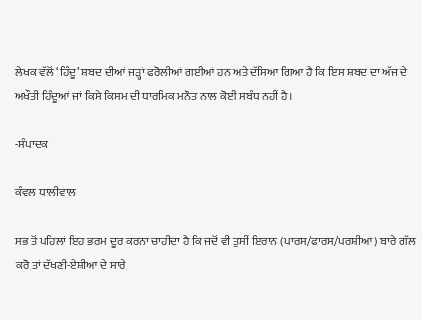ਲੇਖਕ ਵੱਲੋਂ ‘ਹਿੰਦੂ’ ਸ਼ਬਦ ਦੀਆਂ ਜੜ੍ਹਾਂ ਫਰੋਲੀਆਂ ਗਈਆਂ ਹਨ ਅਤੇ ਦੱਸਿਆ ਗਿਆ ਹੈ ਕਿ ਇਸ ਸ਼ਬਦ ਦਾ ਅੱਜ ਦੇ ਅਖੌਤੀ ਹਿੰਦੂਆਂ ਜਾਂ ਕਿਸੇ ਕਿਸਮ ਦੀ ਧਾਰਮਿਕ ਮਨੌਤ ਨਾਲ ਕੋਈ ਸਬੰਧ ਨਹੀਂ ਹੈ।

-ਸੰਪਾਦਕ

ਕੰਵਲ ਧਾਲੀਵਾਲ

ਸਭ ਤੋਂ ਪਹਿਲਾਂ ਇਹ ਭਰਮ ਦੂਰ ਕਰਨਾ ਚਾਹੀਦਾ ਹੈ ਕਿ ਜਦੋਂ ਵੀ ਤੁਸੀਂ ਇਰਾਨ (ਪਾਰਸ/ਫਾਰਸ/ਪਰਸ਼ੀਆ) ਬਾਰੇ ਗੱਲ ਕਰੋ ਤਾਂ ਦੱਖਣੀ-ਏਸ਼ੀਆ ਦੇ ਸਾਰੇ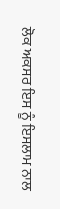ਲੋਕ ਅਕਸਰ ਇਸ ਨੂੰ ਇਸਲਾਮ ਨਾਲ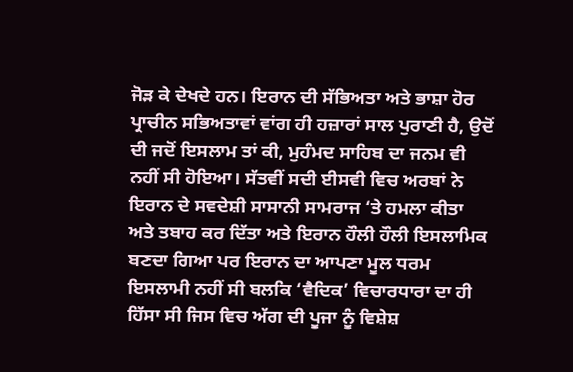ਜੋੜ ਕੇ ਦੇਖਦੇ ਹਨ। ਇਰਾਨ ਦੀ ਸੱਭਿਅਤਾ ਅਤੇ ਭਾਸ਼ਾ ਹੋਰ ਪ੍ਰਾਚੀਨ ਸਭਿਅਤਾਵਾਂ ਵਾਂਗ ਹੀ ਹਜ਼ਾਰਾਂ ਸਾਲ ਪੁਰਾਣੀ ਹੈ, ਉਦੋਂ ਦੀ ਜਦੋਂ ਇਸਲਾਮ ਤਾਂ ਕੀ, ਮੁਹੰਮਦ ਸਾਹਿਬ ਦਾ ਜਨਮ ਵੀ ਨਹੀਂ ਸੀ ਹੋਇਆ। ਸੱਤਵੀਂ ਸਦੀ ਈਸਵੀ ਵਿਚ ਅਰਬਾਂ ਨੇ ਇਰਾਨ ਦੇ ਸਵਦੇਸ਼ੀ ਸਾਸਾਨੀ ਸਾਮਰਾਜ ‘ਤੇ ਹਮਲਾ ਕੀਤਾ ਅਤੇ ਤਬਾਹ ਕਰ ਦਿੱਤਾ ਅਤੇ ਇਰਾਨ ਹੌਲੀ ਹੌਲੀ ਇਸਲਾਮਿਕ ਬਣਦਾ ਗਿਆ ਪਰ ਇਰਾਨ ਦਾ ਆਪਣਾ ਮੂਲ ਧਰਮ ਇਸਲਾਮੀ ਨਹੀਂ ਸੀ ਬਲਕਿ ‘ਵੈਦਿਕ’ ਵਿਚਾਰਧਾਰਾ ਦਾ ਹੀ ਹਿੱਸਾ ਸੀ ਜਿਸ ਵਿਚ ਅੱਗ ਦੀ ਪੂਜਾ ਨੂੰ ਵਿਸ਼ੇਸ਼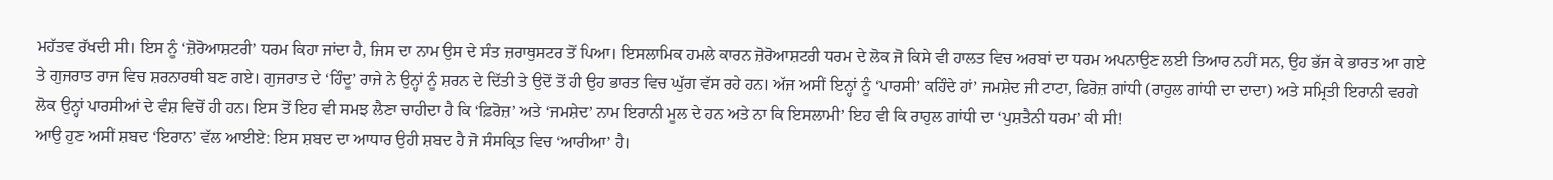ਮਹੱਤਵ ਰੱਖਦੀ ਸੀ। ਇਸ ਨੂੰ ‘ਜ਼ੋਰੋਆਸ਼ਟਰੀ’ ਧਰਮ ਕਿਹਾ ਜਾਂਦਾ ਹੈ, ਜਿਸ ਦਾ ਨਾਮ ਉਸ ਦੇ ਸੰਤ ਜ਼ਰਾਥੁਸਟਰ ਤੋਂ ਪਿਆ। ਇਸਲਾਮਿਕ ਹਮਲੇ ਕਾਰਨ ਜ਼ੋਰੋਆਸ਼ਟਰੀ ਧਰਮ ਦੇ ਲੋਕ ਜੋ ਕਿਸੇ ਵੀ ਹਾਲਤ ਵਿਚ ਅਰਬਾਂ ਦਾ ਧਰਮ ਅਪਨਾਉਣ ਲਈ ਤਿਆਰ ਨਹੀਂ ਸਨ, ਉਹ ਭੱਜ ਕੇ ਭਾਰਤ ਆ ਗਏ ਤੇ ਗੁਜਰਾਤ ਰਾਜ ਵਿਚ ਸ਼ਰਨਾਰਥੀ ਬਣ ਗਏ। ਗੁਜਰਾਤ ਦੇ ‘ਹਿੰਦੂ’ ਰਾਜੇ ਨੇ ਉਨ੍ਹਾਂ ਨੂੰ ਸ਼ਰਨ ਦੇ ਦਿੱਤੀ ਤੇ ਉਦੋਂ ਤੋਂ ਹੀ ਉਹ ਭਾਰਤ ਵਿਚ ਘੁੱਗ ਵੱਸ ਰਹੇ ਹਨ। ਅੱਜ ਅਸੀਂ ਇਨ੍ਹਾਂ ਨੂੰ ‘ਪਾਰਸੀ’ ਕਹਿੰਦੇ ਹਾਂ’ ਜਮਸ਼ੇਦ ਜੀ ਟਾਟਾ, ਫਿਰੋਜ਼ ਗਾਂਧੀ (ਰਾਹੁਲ ਗਾਂਧੀ ਦਾ ਦਾਦਾ) ਅਤੇ ਸਮ੍ਰਿਤੀ ਇਰਾਨੀ ਵਰਗੇ ਲੋਕ ਉਨ੍ਹਾਂ ਪਾਰਸੀਆਂ ਦੇ ਵੰਸ਼ ਵਿਚੋਂ ਹੀ ਹਨ। ਇਸ ਤੋਂ ਇਹ ਵੀ ਸਮਝ ਲੈਣਾ ਚਾਹੀਦਾ ਹੈ ਕਿ ‘ਫ਼ਿਰੋਜ਼’ ਅਤੇ ‘ਜਮਸ਼ੇਦ’ ਨਾਮ ਇਰਾਨੀ ਮੂਲ ਦੇ ਹਨ ਅਤੇ ਨਾ ਕਿ ਇਸਲਾਮੀ’ ਇਹ ਵੀ ਕਿ ਰਾਹੁਲ ਗਾਂਧੀ ਦਾ ‘ਪੁਸ਼ਤੈਨੀ ਧਰਮ’ ਕੀ ਸੀ!
ਆਉ ਹੁਣ ਅਸੀਂ ਸ਼ਬਦ ‘ਇਰਾਨ’ ਵੱਲ ਆਈਏ: ਇਸ ਸ਼ਬਦ ਦਾ ਆਧਾਰ ਉਹੀ ਸ਼ਬਦ ਹੈ ਜੋ ਸੰਸਕ੍ਰਿਤ ਵਿਚ ‘ਆਰੀਆ’ ਹੈ।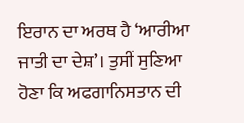ਇਰਾਨ ਦਾ ਅਰਥ ਹੈ ‘ਆਰੀਆ ਜਾਤੀ ਦਾ ਦੇਸ਼’। ਤੁਸੀਂ ਸੁਣਿਆ ਹੋਣਾ ਕਿ ਅਫਗਾਨਿਸਤਾਨ ਦੀ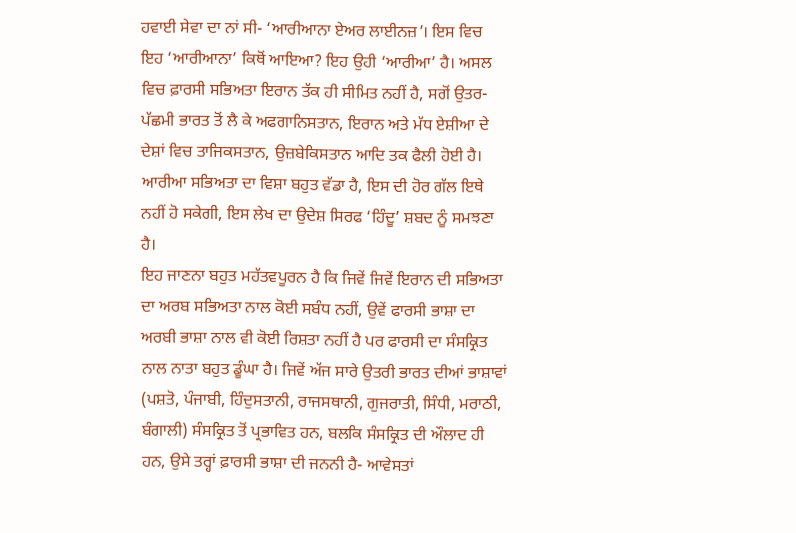ਹਵਾਈ ਸੇਵਾ ਦਾ ਨਾਂ ਸੀ- ‘ਆਰੀਆਨਾ ਏਅਰ ਲਾਈਨਜ਼’। ਇਸ ਵਿਚ ਇਹ ‘ਆਰੀਆਨਾ’ ਕਿਥੋਂ ਆਇਆ? ਇਹ ਉਹੀ ‘ਆਰੀਆ’ ਹੈ। ਅਸਲ ਵਿਚ ਫ਼ਾਰਸੀ ਸਭਿਅਤਾ ਇਰਾਨ ਤੱਕ ਹੀ ਸੀਮਿਤ ਨਹੀਂ ਹੈ, ਸਗੋਂ ਉਤਰ-ਪੱਛਮੀ ਭਾਰਤ ਤੋਂ ਲੈ ਕੇ ਅਫਗਾਨਿਸਤਾਨ, ਇਰਾਨ ਅਤੇ ਮੱਧ ਏਸ਼ੀਆ ਦੇ ਦੇਸ਼ਾਂ ਵਿਚ ਤਾਜਿਕਸਤਾਨ, ਉਜ਼ਬੇਕਿਸਤਾਨ ਆਦਿ ਤਕ ਫੈਲੀ ਹੋਈ ਹੈ। ਆਰੀਆ ਸਭਿਅਤਾ ਦਾ ਵਿਸ਼ਾ ਬਹੁਤ ਵੱਡਾ ਹੈ, ਇਸ ਦੀ ਹੋਰ ਗੱਲ ਇਥੇ ਨਹੀਂ ਹੋ ਸਕੇਗੀ, ਇਸ ਲੇਖ ਦਾ ਉਦੇਸ਼ ਸਿਰਫ ‘ਹਿੰਦੂ’ ਸ਼ਬਦ ਨੂੰ ਸਮਝਣਾ ਹੈ।
ਇਹ ਜਾਣਨਾ ਬਹੁਤ ਮਹੱਤਵਪੂਰਨ ਹੈ ਕਿ ਜਿਵੇਂ ਜਿਵੇਂ ਇਰਾਨ ਦੀ ਸਭਿਅਤਾ ਦਾ ਅਰਬ ਸਭਿਅਤਾ ਨਾਲ ਕੋਈ ਸਬੰਧ ਨਹੀਂ, ਉਵੇਂ ਫਾਰਸੀ ਭਾਸ਼ਾ ਦਾ ਅਰਬੀ ਭਾਸ਼ਾ ਨਾਲ ਵੀ ਕੋਈ ਰਿਸ਼ਤਾ ਨਹੀਂ ਹੈ ਪਰ ਫਾਰਸੀ ਦਾ ਸੰਸਕ੍ਰਿਤ ਨਾਲ ਨਾਤਾ ਬਹੁਤ ਡੂੰਘਾ ਹੈ। ਜਿਵੇਂ ਅੱਜ ਸਾਰੇ ਉਤਰੀ ਭਾਰਤ ਦੀਆਂ ਭਾਸ਼ਾਵਾਂ (ਪਸ਼ਤੋ, ਪੰਜਾਬੀ, ਹਿੰਦੁਸਤਾਨੀ, ਰਾਜਸਥਾਨੀ, ਗੁਜਰਾਤੀ, ਸਿੰਧੀ, ਮਰਾਠੀ, ਬੰਗਾਲੀ) ਸੰਸਕ੍ਰਿਤ ਤੋਂ ਪ੍ਰਭਾਵਿਤ ਹਨ, ਬਲਕਿ ਸੰਸਕ੍ਰਿਤ ਦੀ ਔਲਾਦ ਹੀ ਹਨ, ਉਸੇ ਤਰ੍ਹਾਂ ਫ਼ਾਰਸੀ ਭਾਸ਼ਾ ਦੀ ਜਨਨੀ ਹੈ- ਆਵੇਸਤਾਂ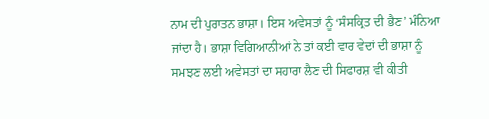ਨਾਮ ਦੀ ਪੁਰਾਤਨ ਭਾਸ਼ਾ। ਇਸ ਅਵੇਸਤਾਂ ਨੂੰ ‘ਸੰਸਕ੍ਰਿਤ ਦੀ ਭੈਣ’ ਮੰਨਿਆ ਜਾਂਦਾ ਹੈ। ਭਾਸ਼ਾ ਵਿਗਿਆਨੀਆਂ ਨੇ ਤਾਂ ਕਈ ਵਾਰ ਵੇਦਾਂ ਦੀ ਭਾਸ਼ਾ ਨੂੰ ਸਮਝਣ ਲਈ ਅਵੇਸਤਾਂ ਦਾ ਸਹਾਰਾ ਲੈਣ ਦੀ ਸਿਫਾਰਸ਼ ਵੀ ਕੀਤੀ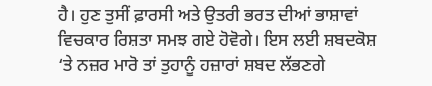ਹੈ। ਹੁਣ ਤੁਸੀਂ ਫ਼ਾਰਸੀ ਅਤੇ ਉਤਰੀ ਭਰਤ ਦੀਆਂ ਭਾਸ਼ਾਵਾਂ ਵਿਚਕਾਰ ਰਿਸ਼ਤਾ ਸਮਝ ਗਏ ਹੋਵੋਗੇ। ਇਸ ਲਈ ਸ਼ਬਦਕੋਸ਼ ‘ਤੇ ਨਜ਼ਰ ਮਾਰੋ ਤਾਂ ਤੁਹਾਨੂੰ ਹਜ਼ਾਰਾਂ ਸ਼ਬਦ ਲੱਭਣਗੇ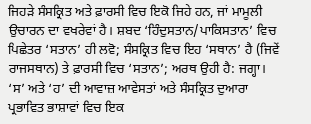ਜਿਹੜੇ ਸੰਸਕ੍ਰਿਤ ਅਤੇ ਫ਼ਾਰਸੀ ਵਿਚ ਇਕੋ ਜਿਹੇ ਹਨ, ਜਾਂ ਮਾਮੂਲੀ ਉਚਾਰਨ ਦਾ ਵਖਰੇਵਾਂ ਹੈ। ਸ਼ਬਦ ‘ਹਿੰਦੁਸਤਾਨ/ਪਾਕਿਸਤਾਨ’ ਵਿਚ ਪਿਛੇਤਰ ‘ਸਤਾਨ’ ਹੀ ਲਵੋ; ਸੰਸਕ੍ਰਿਤ ਵਿਚ ਇਹ ‘ਸਥਾਨ’ ਹੈ (ਜਿਵੇਂ ਰਾਜਸਥਾਨ) ਤੇ ਫ਼ਾਰਸੀ ਵਿਚ ‘ਸਤਾਨ’; ਅਰਥ ਉਹੀ ਹੈ: ਜਗ੍ਹਾ।
‘ਸ’ ਅਤੇ ‘ਹ’ ਦੀ ਆਵਾਜ਼ ਆਵੇਸਤਾਂ ਅਤੇ ਸੰਸਕ੍ਰਿਤ ਦੁਆਰਾ ਪ੍ਰਭਾਵਿਤ ਭਾਸ਼ਾਵਾਂ ਵਿਚ ਇਕ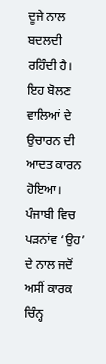ਦੂਜੇ ਨਾਲ ਬਦਲਦੀ ਰਹਿੰਦੀ ਹੈ। ਇਹ ਬੋਲਣ ਵਾਲਿਆਂ ਦੇ ਉਚਾਰਨ ਦੀ ਆਦਤ ਕਾਰਨ ਹੋਇਆ। ਪੰਜਾਬੀ ਵਿਚ ਪੜਨਾਂਵ ‘ਉਹ’ ਦੇ ਨਾਲ ਜਦੋਂ ਅਸੀਂ ਕਾਰਕ ਚਿੰਨ੍ਹ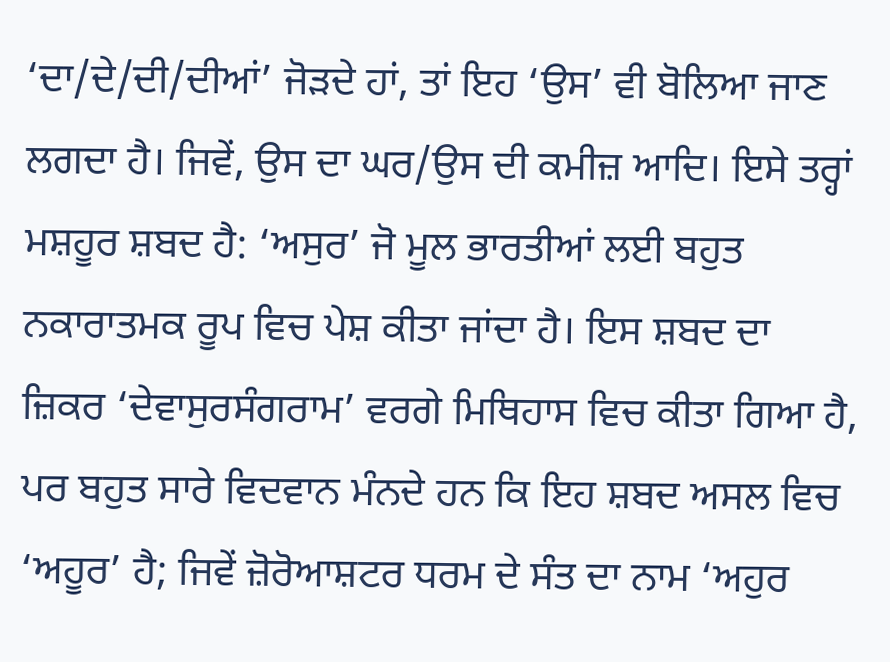‘ਦਾ/ਦੇ/ਦੀ/ਦੀਆਂ’ ਜੋੜਦੇ ਹਾਂ, ਤਾਂ ਇਹ ‘ਉਸ’ ਵੀ ਬੋਲਿਆ ਜਾਣ ਲਗਦਾ ਹੈ। ਜਿਵੇਂ, ਉਸ ਦਾ ਘਰ/ਉਸ ਦੀ ਕਮੀਜ਼ ਆਦਿ। ਇਸੇ ਤਰ੍ਹਾਂ ਮਸ਼ਹੂਰ ਸ਼ਬਦ ਹੈ: ‘ਅਸੁਰ’ ਜੋ ਮੂਲ ਭਾਰਤੀਆਂ ਲਈ ਬਹੁਤ ਨਕਾਰਾਤਮਕ ਰੂਪ ਵਿਚ ਪੇਸ਼ ਕੀਤਾ ਜਾਂਦਾ ਹੈ। ਇਸ ਸ਼ਬਦ ਦਾ ਜ਼ਿਕਰ ‘ਦੇਵਾਸੁਰਸੰਗਰਾਮ’ ਵਰਗੇ ਮਿਥਿਹਾਸ ਵਿਚ ਕੀਤਾ ਗਿਆ ਹੈ, ਪਰ ਬਹੁਤ ਸਾਰੇ ਵਿਦਵਾਨ ਮੰਨਦੇ ਹਨ ਕਿ ਇਹ ਸ਼ਬਦ ਅਸਲ ਵਿਚ ‘ਅਹੂਰ’ ਹੈ; ਜਿਵੇਂ ਜ਼ੋਰੋਆਸ਼ਟਰ ਧਰਮ ਦੇ ਸੰਤ ਦਾ ਨਾਮ ‘ਅਹੁਰ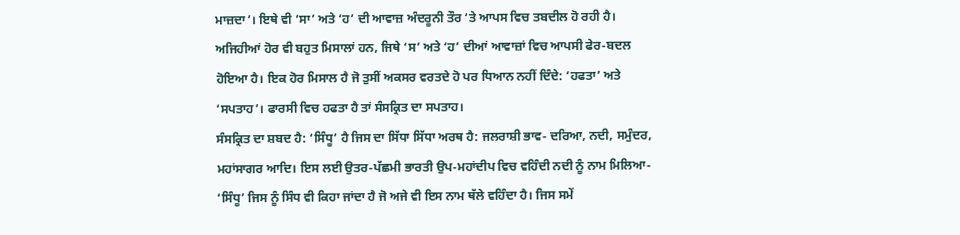ਮਾਜ਼ਦਾ’। ਇਥੇ ਵੀ ‘ਸਾ’ ਅਤੇ ‘ਹ’ ਦੀ ਆਵਾਜ਼ ਅੰਦਰੂਨੀ ਤੌਰ ‘ਤੇ ਆਪਸ ਵਿਚ ਤਬਦੀਲ ਹੋ ਰਹੀ ਹੈ। ਅਜਿਹੀਆਂ ਹੋਰ ਵੀ ਬਹੁਤ ਮਿਸਾਲਾਂ ਹਨ, ਜਿਥੇ ‘ਸ’ ਅਤੇ ‘ਹ’ ਦੀਆਂ ਆਵਾਜ਼ਾਂ ਵਿਚ ਆਪਸੀ ਫੇਰ-ਬਦਲ ਹੋਇਆ ਹੈ। ਇਕ ਹੋਰ ਮਿਸਾਲ ਹੈ ਜੋ ਤੁਸੀਂ ਅਕਸਰ ਵਰਤਦੇ ਹੋ ਪਰ ਧਿਆਨ ਨਹੀਂ ਦਿੰਦੇ: ‘ਹਫਤਾ’ ਅਤੇ ‘ਸਪਤਾਹ’। ਫਾਰਸੀ ਵਿਚ ਹਫਤਾ ਹੈ ਤਾਂ ਸੰਸਕ੍ਰਿਤ ਦਾ ਸਪਤਾਹ।
ਸੰਸਕ੍ਰਿਤ ਦਾ ਸ਼ਬਦ ਹੈ: ‘ਸਿੰਧੂ’ ਹੈ ਜਿਸ ਦਾ ਸਿੱਧਾ ਸਿੱਧਾ ਅਰਥ ਹੈ: ਜਲਰਾਸ਼ੀ ਭਾਵ- ਦਰਿਆ, ਨਦੀ, ਸਮੁੰਦਰ, ਮਹਾਂਸਾਗਰ ਆਦਿ। ਇਸ ਲਈ ਉਤਰ-ਪੱਛਮੀ ਭਾਰਤੀ ਉਪ-ਮਹਾਂਦੀਪ ਵਿਚ ਵਹਿੰਦੀ ਨਦੀ ਨੂੰ ਨਾਮ ਮਿਲਿਆ- ‘ਸਿੰਧੂ’ ਜਿਸ ਨੂੰ ਸਿੰਧ ਵੀ ਕਿਹਾ ਜਾਂਦਾ ਹੈ ਜੋ ਅਜੇ ਵੀ ਇਸ ਨਾਮ ਥੱਲੇ ਵਹਿੰਦਾ ਹੈ। ਜਿਸ ਸਮੇਂ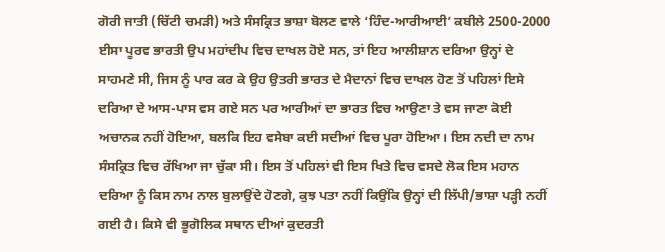ਗੋਰੀ ਜਾਤੀ (ਚਿੱਟੀ ਚਮੜੀ) ਅਤੇ ਸੰਸਕ੍ਰਿਤ ਭਾਸ਼ਾ ਬੋਲਣ ਵਾਲੇ ‘ਹਿੰਦ-ਆਰੀਆਈ’ ਕਬੀਲੇ 2500-2000 ਈਸਾ ਪੂਰਵ ਭਾਰਤੀ ਉਪ ਮਹਾਂਦੀਪ ਵਿਚ ਦਾਖਲ ਹੋਏ ਸਨ, ਤਾਂ ਇਹ ਆਲੀਸ਼ਾਨ ਦਰਿਆ ਉਨ੍ਹਾਂ ਦੇ ਸਾਹਮਣੇ ਸੀ, ਜਿਸ ਨੂੰ ਪਾਰ ਕਰ ਕੇ ਉਹ ਉਤਰੀ ਭਾਰਤ ਦੇ ਮੈਦਾਨਾਂ ਵਿਚ ਦਾਖਲ ਹੋਣ ਤੋਂ ਪਹਿਲਾਂ ਇਸੇ ਦਰਿਆ ਦੇ ਆਸ-ਪਾਸ ਵਸ ਗਏ ਸਨ ਪਰ ਆਰੀਆਂ ਦਾ ਭਾਰਤ ਵਿਚ ਆਉਣਾ ਤੇ ਵਸ ਜਾਣਾ ਕੋਈ ਅਚਾਨਕ ਨਹੀਂ ਹੋਇਆ, ਬਲਕਿ ਇਹ ਵਸੇਬਾ ਕਈ ਸਦੀਆਂ ਵਿਚ ਪੂਰਾ ਹੋਇਆ। ਇਸ ਨਦੀ ਦਾ ਨਾਮ ਸੰਸਕ੍ਰਿਤ ਵਿਚ ਰੱਖਿਆ ਜਾ ਚੁੱਕਾ ਸੀ। ਇਸ ਤੋਂ ਪਹਿਲਾਂ ਵੀ ਇਸ ਖਿਤੇ ਵਿਚ ਵਸਦੇ ਲੋਕ ਇਸ ਮਹਾਨ ਦਰਿਆ ਨੂੰ ਕਿਸ ਨਾਮ ਨਾਲ ਬੁਲਾਉਂਦੇ ਹੋਣਗੇ, ਕੁਝ ਪਤਾ ਨਹੀਂ ਕਿਉਂਕਿ ਉਨ੍ਹਾਂ ਦੀ ਲਿੱਪੀ/ਭਾਸ਼ਾ ਪੜ੍ਹੀ ਨਹੀਂ ਗਈ ਹੈ। ਕਿਸੇ ਵੀ ਭੂਗੋਲਿਕ ਸਥਾਨ ਦੀਆਂ ਕੁਦਰਤੀ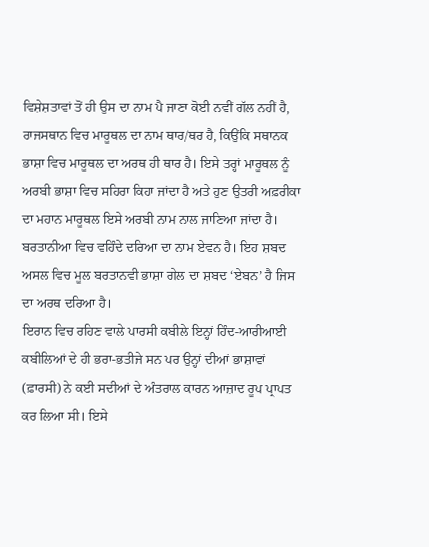ਵਿਸ਼ੇਸ਼ਤਾਵਾਂ ਤੋਂ ਹੀ ਉਸ ਦਾ ਨਾਮ ਪੈ ਜਾਣਾ ਕੋਈ ਨਵੀਂ ਗੱਲ ਨਹੀਂ ਹੈ, ਰਾਜਸਥਾਨ ਵਿਚ ਮਾਰੂਥਲ ਦਾ ਨਾਮ ਥਾਰ/ਥਰ ਹੈ, ਕਿਉਂਕਿ ਸਥਾਨਕ ਭਾਸ਼ਾ ਵਿਚ ਮਾਰੂਥਲ ਦਾ ਅਰਥ ਹੀ ਥਾਰ ਹੈ। ਇਸੇ ਤਰ੍ਹਾਂ ਮਾਰੂਥਲ ਨੂੰ ਅਰਬੀ ਭਾਸ਼ਾ ਵਿਚ ਸਹਿਰਾ ਕਿਹਾ ਜਾਂਦਾ ਹੈ ਅਤੇ ਹੁਣ ਉਤਰੀ ਅਫ਼ਰੀਕਾ ਦਾ ਮਹਾਨ ਮਾਰੂਥਲ ਇਸੇ ਅਰਬੀ ਨਾਮ ਨਾਲ ਜਾਣਿਆ ਜਾਂਦਾ ਹੈ। ਬਰਤਾਨੀਆ ਵਿਚ ਵਹਿੰਦੇ ਦਰਿਆ ਦਾ ਨਾਮ ਏਵਨ ਹੈ। ਇਹ ਸ਼ਬਦ ਅਸਲ ਵਿਚ ਮੂਲ ਬਰਤਾਨਵੀ ਭਾਸ਼ਾ ਗੇਲ ਦਾ ਸ਼ਬਦ ‘ਏਬਨ’ ਹੈ ਜਿਸ ਦਾ ਅਰਥ ਦਰਿਆ ਹੈ।
ਇਰਾਨ ਵਿਚ ਰਹਿਣ ਵਾਲੇ ਪਾਰਸੀ ਕਬੀਲੇ ਇਨ੍ਹਾਂ ਹਿੰਦ-ਆਰੀਆਈ ਕਬੀਲਿਆਂ ਦੇ ਹੀ ਭਰਾ-ਭਤੀਜੇ ਸਨ ਪਰ ਉਨ੍ਹਾਂ ਦੀਆਂ ਭਾਸ਼ਾਵਾਂ (ਫ਼ਾਰਸੀ) ਨੇ ਕਈ ਸਦੀਆਂ ਦੇ ਅੰਤਰਾਲ ਕਾਰਨ ਆਜ਼ਾਦ ਰੂਪ ਪ੍ਰਾਪਤ ਕਰ ਲਿਆ ਸੀ। ਇਸੇ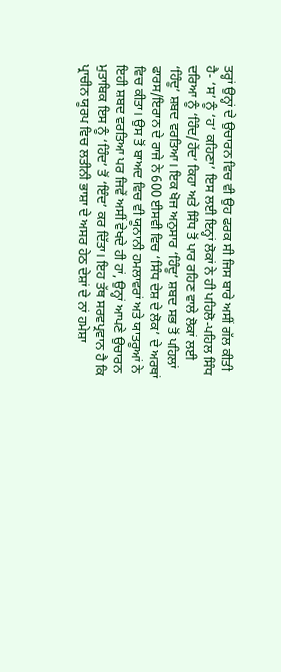ਤਰ੍ਹਾਂ ਉਨ੍ਹਾਂ ਦੇ ਉਚਾਰਨ ਵਿਚ ਵੀ ਉਹ ਫਰਕ ਸੀ ਜਿਸ ਬਾਰੇ ਅਸੀਂ ਗੱਲ ਕੀਤੀ ਹੈ- ‘ਸ’ ਨੂੰ ‘ਹ’ ਕਹਿਣਾ’ ਇਸ ਲਈ ਇਨ੍ਹਾਂ ਲੋਕਾਂ ਨੇ ਹੀ ਪਹਿਲੋ-ਪਹਿਲ ਸਿੰਧ ਦਰਿਆ ਨੂੰ ‘ਹਿੰਦ/ਹੇਂਦ’ ਕਿਹਾ ਅਤੇ ਸਿੰਧ ਤੋਂ ਪਾਰ ਰਹਿਣ ਵਾਲੇ ਲੋਕਾਂ ਲਈ ‘ਹਿੰਦੂ’ ਸ਼ਬਦ ਵਰਤਿਆ। ਇਕ ਖੋਜ ਅਨੁਸਾਰ ‘ਹਿੰਦੂ’ ਸ਼ਬਦ ਸਭ ਤੋਂ ਪਹਿਲਾਂ ਫਾਰਸ/ਇਰਾਨ ਦੇ ਰਾਜੇ ਨੇ 600 ਈਸਵੀ ਵਿਚ ‘ਸਿੰਧ ਦੇਸ਼ ਦੇ ਲੋਕ’ ਦੇ ਅਰਥਾਂ ਵਿਚ ਕੀਤਾ। ਉਸ ਤੋਂ ਬਾਅਦ ਵਿਚ ਵੀ ਯੂਨਾਨੀ ਹਮਲਾਵਰਾਂ ਅਤੇ ਯਾਤਰੂਆਂ ਨੇ ਇਹੀ ਸ਼ਬਦ ਵਰਤਿਆ ਪਰ ਜਿਵੇਂ ਅਸੀਂ ਵੇਖਦੇ ਹੀ ਹਾਂ, ਉਨ੍ਹਾਂ ਆਪਣੇ ਉਚਾਰਨ ਮੁਤਾਬਿਕ ਇਸ ਨੂੰ ‘ਹਿੰਦ’ ਤੋਂ ‘ਇੰਦ’ ਕਰ ਦਿੱਤਾ। ਇਹ ਤੱਥ ਸਰਵਪ੍ਰਵਾਨ ਹੈ ਕਿ ਪ੍ਰਾਚੀਨ ਯੂਰਪ ਵਿਚ ਲਤੀਨੀ ਭਾਸ਼ਾ ਦੇ ਅਸਰ ਹੇਠ ਦੇਸ਼ਾਂ ਦੇ ਨਾਂ ਹਮੇਸ਼ਾ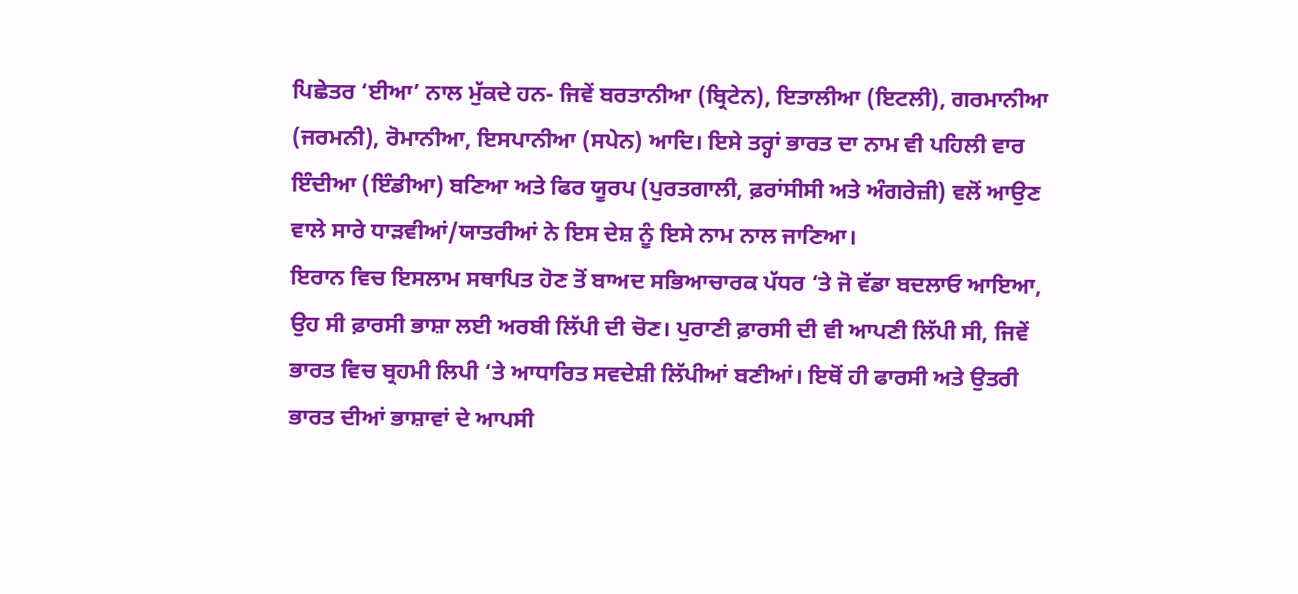ਪਿਛੇਤਰ ‘ਈਆ’ ਨਾਲ ਮੁੱਕਦੇ ਹਨ- ਜਿਵੇਂ ਬਰਤਾਨੀਆ (ਬ੍ਰਿਟੇਨ), ਇਤਾਲੀਆ (ਇਟਲੀ), ਗਰਮਾਨੀਆ (ਜਰਮਨੀ), ਰੋਮਾਨੀਆ, ਇਸਪਾਨੀਆ (ਸਪੇਨ) ਆਦਿ। ਇਸੇ ਤਰ੍ਹਾਂ ਭਾਰਤ ਦਾ ਨਾਮ ਵੀ ਪਹਿਲੀ ਵਾਰ ਇੰਦੀਆ (ਇੰਡੀਆ) ਬਣਿਆ ਅਤੇ ਫਿਰ ਯੂਰਪ (ਪੁਰਤਗਾਲੀ, ਫ਼ਰਾਂਸੀਸੀ ਅਤੇ ਅੰਗਰੇਜ਼ੀ) ਵਲੋਂ ਆਉਣ ਵਾਲੇ ਸਾਰੇ ਧਾੜਵੀਆਂ/ਯਾਤਰੀਆਂ ਨੇ ਇਸ ਦੇਸ਼ ਨੂੰ ਇਸੇ ਨਾਮ ਨਾਲ ਜਾਣਿਆ।
ਇਰਾਨ ਵਿਚ ਇਸਲਾਮ ਸਥਾਪਿਤ ਹੋਣ ਤੋਂ ਬਾਅਦ ਸਭਿਆਚਾਰਕ ਪੱਧਰ ‘ਤੇ ਜੋ ਵੱਡਾ ਬਦਲਾਓ ਆਇਆ, ਉਹ ਸੀ ਫ਼ਾਰਸੀ ਭਾਸ਼ਾ ਲਈ ਅਰਬੀ ਲਿੱਪੀ ਦੀ ਚੋਣ। ਪੁਰਾਣੀ ਫ਼ਾਰਸੀ ਦੀ ਵੀ ਆਪਣੀ ਲਿੱਪੀ ਸੀ, ਜਿਵੇਂ ਭਾਰਤ ਵਿਚ ਬ੍ਰਹਮੀ ਲਿਪੀ ‘ਤੇ ਆਧਾਰਿਤ ਸਵਦੇਸ਼ੀ ਲਿੱਪੀਆਂ ਬਣੀਆਂ। ਇਥੋਂ ਹੀ ਫਾਰਸੀ ਅਤੇ ਉਤਰੀ ਭਾਰਤ ਦੀਆਂ ਭਾਸ਼ਾਵਾਂ ਦੇ ਆਪਸੀ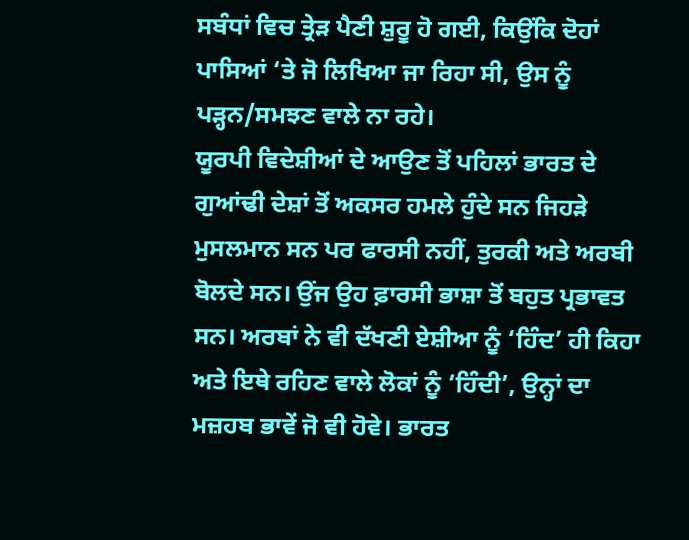ਸਬੰਧਾਂ ਵਿਚ ਤ੍ਰੇੜ ਪੈਣੀ ਸ਼ੁਰੂ ਹੋ ਗਈ, ਕਿਉਂਕਿ ਦੋਹਾਂ ਪਾਸਿਆਂ ‘ਤੇ ਜੋ ਲਿਖਿਆ ਜਾ ਰਿਹਾ ਸੀ, ਉਸ ਨੂੰ ਪੜ੍ਹਨ/ਸਮਝਣ ਵਾਲੇ ਨਾ ਰਹੇ।
ਯੂਰਪੀ ਵਿਦੇਸ਼ੀਆਂ ਦੇ ਆਉਣ ਤੋਂ ਪਹਿਲਾਂ ਭਾਰਤ ਦੇ ਗੁਆਂਢੀ ਦੇਸ਼ਾਂ ਤੋਂ ਅਕਸਰ ਹਮਲੇ ਹੁੰਦੇ ਸਨ ਜਿਹੜੇ ਮੁਸਲਮਾਨ ਸਨ ਪਰ ਫਾਰਸੀ ਨਹੀਂ, ਤੁਰਕੀ ਅਤੇ ਅਰਬੀ ਬੋਲਦੇ ਸਨ। ਉਂਜ ਉਹ ਫ਼ਾਰਸੀ ਭਾਸ਼ਾ ਤੋਂ ਬਹੁਤ ਪ੍ਰਭਾਵਤ ਸਨ। ਅਰਬਾਂ ਨੇ ਵੀ ਦੱਖਣੀ ਏਸ਼ੀਆ ਨੂੰ ‘ਹਿੰਦ’ ਹੀ ਕਿਹਾ ਅਤੇ ਇਥੇ ਰਹਿਣ ਵਾਲੇ ਲੋਕਾਂ ਨੂੰ ‘ਹਿੰਦੀ’, ਉਨ੍ਹਾਂ ਦਾ ਮਜ਼ਹਬ ਭਾਵੇਂ ਜੋ ਵੀ ਹੋਵੇ। ਭਾਰਤ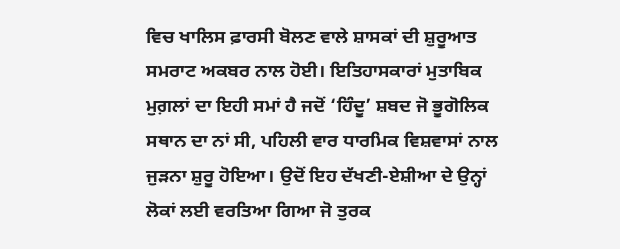ਵਿਚ ਖਾਲਿਸ ਫ਼ਾਰਸੀ ਬੋਲਣ ਵਾਲੇ ਸ਼ਾਸਕਾਂ ਦੀ ਸ਼ੁਰੂਆਤ ਸਮਰਾਟ ਅਕਬਰ ਨਾਲ ਹੋਈ। ਇਤਿਹਾਸਕਾਰਾਂ ਮੁਤਾਬਿਕ ਮੁਗ਼ਲਾਂ ਦਾ ਇਹੀ ਸਮਾਂ ਹੈ ਜਦੋਂ ‘ਹਿੰਦੂ’ ਸ਼ਬਦ ਜੋ ਭੂਗੋਲਿਕ ਸਥਾਨ ਦਾ ਨਾਂ ਸੀ, ਪਹਿਲੀ ਵਾਰ ਧਾਰਮਿਕ ਵਿਸ਼ਵਾਸਾਂ ਨਾਲ ਜੁੜਨਾ ਸ਼ੁਰੂ ਹੋਇਆ। ਉਦੋਂ ਇਹ ਦੱਖਣੀ-ਏਸ਼ੀਆ ਦੇ ਉਨ੍ਹਾਂ ਲੋਕਾਂ ਲਈ ਵਰਤਿਆ ਗਿਆ ਜੋ ਤੁਰਕ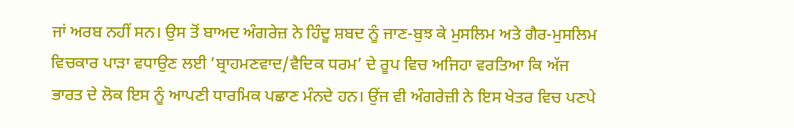ਜਾਂ ਅਰਬ ਨਹੀਂ ਸਨ। ਉਸ ਤੋਂ ਬਾਅਦ ਅੰਗਰੇਜ਼ ਨੇ ਹਿੰਦੂ ਸ਼ਬਦ ਨੂੰ ਜਾਣ-ਬੁਝ ਕੇ ਮੁਸਲਿਮ ਅਤੇ ਗੈਰ-ਮੁਸਲਿਮ ਵਿਚਕਾਰ ਪਾੜਾ ਵਧਾਉਣ ਲਈ ‘ਬ੍ਰਾਹਮਣਵਾਦ/ਵੈਦਿਕ ਧਰਮ’ ਦੇ ਰੂਪ ਵਿਚ ਅਜਿਹਾ ਵਰਤਿਆ ਕਿ ਅੱਜ ਭਾਰਤ ਦੇ ਲੋਕ ਇਸ ਨੂੰ ਆਪਣੀ ਧਾਰਮਿਕ ਪਛਾਣ ਮੰਨਦੇ ਹਨ। ਉਂਜ ਵੀ ਅੰਗਰੇਜ਼ੀ ਨੇ ਇਸ ਖੇਤਰ ਵਿਚ ਪਣਪੇ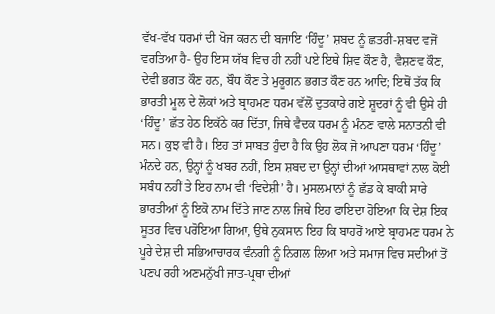ਵੱਖ-ਵੱਖ ਧਰਮਾਂ ਦੀ ਖੋਜ ਕਰਨ ਦੀ ਬਜਾਇ ‘ਹਿੰਦੂ’ ਸ਼ਬਦ ਨੂੰ ਛਤਰੀ-ਸ਼ਬਦ ਵਜੋਂ ਵਰਤਿਆ ਹੈ- ਉਹ ਇਸ ਯੱਬ ਵਿਚ ਹੀ ਨਹੀਂ ਪਏ ਇਥੇ ਸ਼ਿਵ ਕੌਣ ਹੈ, ਵੈਸ਼ਣਵ ਕੌਣ, ਦੇਵੀ ਭਗਤ ਕੌਣ ਹਨ, ਬੌਧ ਕੌਣ ਤੇ ਮੁਰੂਗਨ ਭਗਤ ਕੌਣ ਹਨ ਆਦਿ; ਇਥੋਂ ਤੱਕ ਕਿ ਭਾਰਤੀ ਮੂਲ ਦੇ ਲੋਕਾਂ ਅਤੇ ਬ੍ਰਾਹਮਣ ਧਰਮ ਵੱਲੋਂ ਦੁਤਕਾਰੇ ਗਏ ਸ਼ੂਦਰਾਂ ਨੂੰ ਵੀ ਉਸੇ ਹੀ ‘ਹਿੰਦੂ’ ਛੱਤ ਹੇਠ ਇਕੱਠੇ ਕਰ ਦਿੱਤਾ, ਜਿਥੇ ਵੈਦਕ ਧਰਮ ਨੂੰ ਮੰਨਣ ਵਾਲੇ ਸਨਾਤਨੀ ਵੀ ਸਨ। ਕੁਝ ਵੀ ਹੈ। ਇਹ ਤਾਂ ਸਾਬਤ ਹੁੰਦਾ ਹੈ ਕਿ ਉਹ ਲੋਕ ਜੋ ਆਪਣਾ ਧਰਮ ‘ਹਿੰਦੂ’ ਮੰਨਦੇ ਹਨ, ਉਨ੍ਹਾਂ ਨੂੰ ਖਬਰ ਨਹੀਂ, ਇਸ ਸ਼ਬਦ ਦਾ ਉਨ੍ਹਾਂ ਦੀਆਂ ਆਸਥਾਵਾਂ ਨਾਲ ਕੋਈ ਸਬੰਧ ਨਹੀਂ ਤੇ ਇਹ ਨਾਮ ਵੀ ‘ਵਿਦੇਸ਼ੀ’ ਹੈ। ਮੁਸਲਮਾਨਾਂ ਨੂੰ ਛੱਡ ਕੇ ਬਾਕੀ ਸਾਰੇ ਭਾਰਤੀਆਂ ਨੂੰ ਇਕੋ ਨਾਮ ਦਿੱਤੇ ਜਾਣ ਨਾਲ ਜਿਥੇ ਇਹ ਫਾਇਦਾ ਹੋਇਆ ਕਿ ਦੇਸ਼ ਇਕ ਸੂਤਰ ਵਿਚ ਪਰੋਇਆ ਗਿਆ, ਉਥੇ ਨੁਕਸਾਨ ਇਹ ਕਿ ਬਾਹਰੋਂ ਆਏ ਬ੍ਰਾਹਮਣ ਧਰਮ ਨੇ ਪੂਰੇ ਦੇਸ਼ ਦੀ ਸਭਿਆਚਾਰਕ ਵੰਨਗੀ ਨੂੰ ਨਿਗਲ ਲਿਆ ਅਤੇ ਸਮਾਜ ਵਿਚ ਸਦੀਆਂ ਤੋਂ ਪਣਪ ਰਹੀ ਅਣਮਨੁੱਖੀ ਜਾਤ-ਪ੍ਰਥਾ ਦੀਆਂ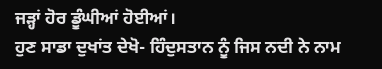ਜੜ੍ਹਾਂ ਹੋਰ ਡੂੰਘੀਆਂ ਹੋਈਆਂ।
ਹੁਣ ਸਾਡਾ ਦੁਖਾਂਤ ਦੇਖੋ- ਹਿੰਦੁਸਤਾਨ ਨੂੰ ਜਿਸ ਨਦੀ ਨੇ ਨਾਮ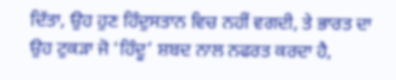ਦਿੱਤਾ, ਉਹ ਹੁਣ ਹਿੰਦੁਸਤਾਨ ਵਿਚ ਨਹੀਂ ਵਗਦੀ, ਤੇ ਭਾਰਤ ਦਾ ਉਹ ਟੁਕੜਾ ਜੋ ‘ਹਿੰਦੂ’ ਸ਼ਬਦ ਨਾਲ ਨਫਰਤ ਕਰਦਾ ਹੈ,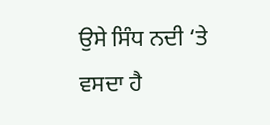ਉਸੇ ਸਿੰਧ ਨਦੀ ‘ਤੇ ਵਸਦਾ ਹੈ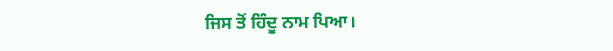ਜਿਸ ਤੋਂ ਹਿੰਦੂ ਨਾਮ ਪਿਆ।